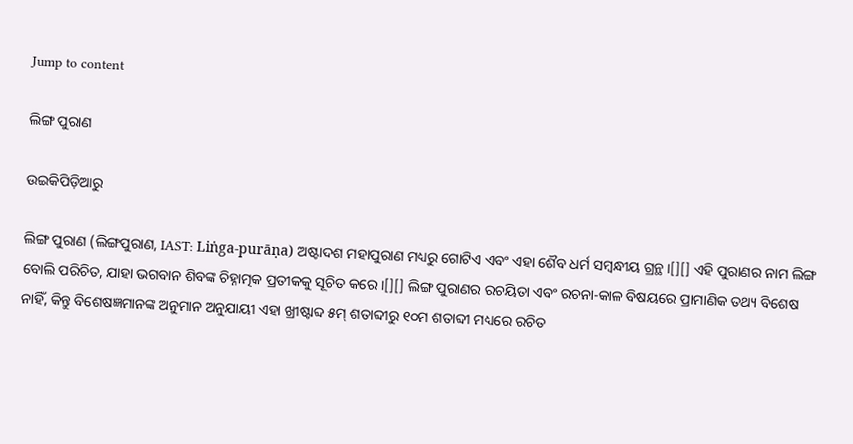Jump to content

ଲିଙ୍ଗ ପୁରାଣ

ଉଇକିପିଡ଼ିଆ‌ରୁ

ଲିଙ୍ଗ ପୁରାଣ (ଲିଙ୍ଗପୁରାଣ, IAST: Liṅga-purāṇa) ଅଷ୍ଟାଦଶ ମହାପୁରାଣ ମଧ୍ୟରୁ ଗୋଟିଏ ଏବଂ ଏହା ଶୈବ ଧର୍ମ ସମ୍ବନ୍ଧୀୟ ଗ୍ରନ୍ଥ ।[][] ଏହି ପୁରାଣର ନାମ ଲିଙ୍ଗ ବୋଲି ପରିଚିତ, ଯାହା ଭଗବାନ ଶିବଙ୍କ ଚିହ୍ନାତ୍ମକ ପ୍ରତୀକକୁ ସୂଚିତ କରେ ।[][] ଲିଙ୍ଗ ପୁରାଣର ରଚୟିତା ଏବଂ ରଚନା-କାଳ ବିଷୟରେ ପ୍ରାମାଣିକ ତଥ୍ୟ ବିଶେଷ ନାହିଁ, କିନ୍ତୁ ବିଶେଷଜ୍ଞମାନଙ୍କ ଅନୁମାନ ଅନୁଯାୟୀ ଏହା ଖ୍ରୀଷ୍ଟାବ୍ଦ ୫ମ୍ ଶତାବ୍ଦୀରୁ ୧୦ମ ଶତାବ୍ଦୀ ମଧ୍ୟରେ ରଚିତ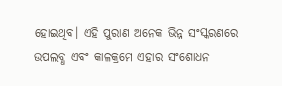ହୋଇଥିବ। ଏହି ପୁରାଣ ଅନେକ ଭିନ୍ନ ସଂସ୍କରଣରେ ଉପଲବ୍ଧ ଏବଂ କାଳକ୍ରମେ ଏହାର ସଂଶୋଧନ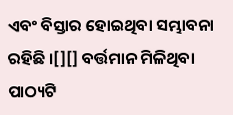ଏବଂ ବିସ୍ତାର ହୋଇଥିବା ସମ୍ଭାବନା ରହିଛି ।[][] ବର୍ତ୍ତମାନ ମିଳିଥିବା ପାଠ୍ୟଟି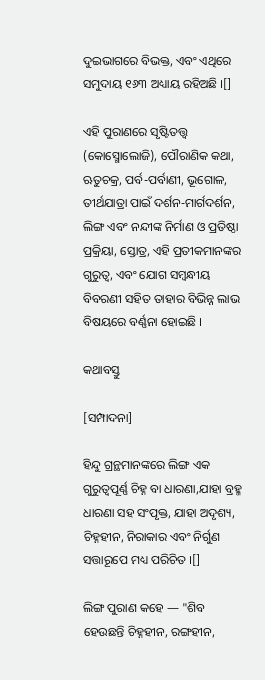ଦୁଇଭାଗରେ ବିଭକ୍ତ, ଏବଂ ଏଥିରେ ସମୁଦାୟ ୧୬୩ ଅଧ୍ୟାୟ ରହିଅଛି ।[]

ଏହି ପୁରାଣରେ ସୃଷ୍ଟିତତ୍ତ୍ୱ (କୋସ୍ମୋଲୋଜି), ପୌରାଣିକ କଥା, ଋତୁଚକ୍ର, ପର୍ବ-ପର୍ବାଣୀ, ଭୂଗୋଳ, ତୀର୍ଥଯାତ୍ରା ପାଇଁ ଦର୍ଶନ-ମାର୍ଗଦର୍ଶନ, ଲିଙ୍ଗ ଏବଂ ନନ୍ଦୀଙ୍କ ନିର୍ମାଣ ଓ ପ୍ରତିଷ୍ଠା ପ୍ରକ୍ରିୟା, ସ୍ତୋତ୍ର, ଏହି ପ୍ରତୀକମାନଙ୍କର ଗୁରୁତ୍ୱ, ଏବଂ ଯୋଗ ସମ୍ବନ୍ଧୀୟ ବିବରଣୀ ସହିତ ତାହାର ବିଭିନ୍ନ ଲାଭ ବିଷୟରେ ବର୍ଣ୍ଣନା ହୋଇଛି ।

କଥାବସ୍ତୁ

[ସମ୍ପାଦନା]

ହିନ୍ଦୁ ଗ୍ରନ୍ଥମାନଙ୍କରେ ଲିଙ୍ଗ ଏକ ଗୁରୁତ୍ୱପୂର୍ଣ୍ଣ ଚିହ୍ନ ବା ଧାରଣା,ଯାହା ବ୍ରହ୍ମ ଧାରଣା ସହ ସଂପୃକ୍ତ, ଯାହା ଅଦୃଶ୍ୟ, ଚିହ୍ନହୀନ, ନିରାକାର ଏବଂ ନିର୍ଗୁଣ ସତ୍ତାରୂପେ ମଧ୍ୟ ପରିଚିତ ।[]

ଲିଙ୍ଗ ପୁରାଣ କହେ — "ଶିବ ହେଉଛନ୍ତି ଚିହ୍ନହୀନ, ରଙ୍ଗହୀନ,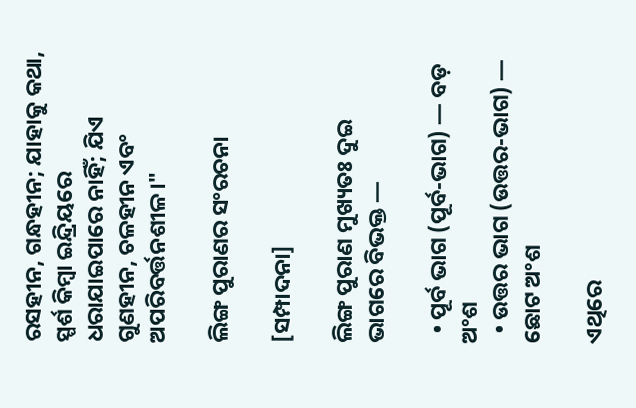ରସହୀନ, ଗନ୍ଧହୀନ; ଯାହାକୁ କଥା, ସ୍ପର୍ଶ କିମ୍ବା ଇନ୍ଦ୍ରିୟରେ ଧରାଯାଇପାରେ ନାହିଁ; ଯିଏ ଗୁଣହୀନ, ଚଳହୀନ ଏବଂ ଅପରିବର୍ତ୍ତନଶୀଳ।"

ଲିଙ୍ଗ ପୁରାଣର ସଂରଚନା

[ସମ୍ପାଦନା]

ଲିଙ୍ଗ ପୁରାଣ ମୁଖ୍ୟତଃ ଦୁଇ ଭାଗରେ ବିଭକ୍ତ —

  • ପୂର୍ବ ଭାଗ (ପୂର୍ବ-ଭାଗ) — ବଡ଼ ଅଂଶ
  • ଉତ୍ତର ଭାଗ (ଉତ୍ତର-ଭାଗ) — ଛୋଟ ଅଂଶ

ଏଥିରେ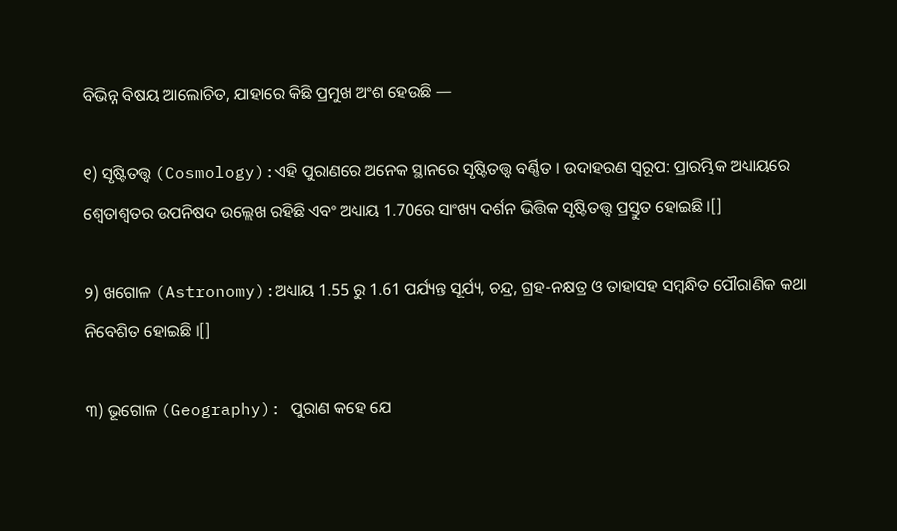ବିଭିନ୍ନ ବିଷୟ ଆଲୋଚିତ, ଯାହାରେ କିଛି ପ୍ରମୁଖ ଅଂଶ ହେଉଛି —

୧) ସୃଷ୍ଟିତତ୍ତ୍ୱ (Cosmology):ଏହି ପୁରାଣରେ ଅନେକ ସ୍ଥାନରେ ସୃଷ୍ଟିତତ୍ତ୍ୱ ବର୍ଣ୍ଣିତ । ଉଦାହରଣ ସ୍ୱରୂପ: ପ୍ରାରମ୍ଭିକ ଅଧ୍ୟାୟରେ ଶ୍ୱେତାଶ୍ୱତର ଉପନିଷଦ ଉଲ୍ଲେଖ ରହିଛି ଏବଂ ଅଧ୍ୟାୟ 1.70ରେ ସାଂଖ୍ୟ ଦର୍ଶନ ଭିତ୍ତିକ ସୃଷ୍ଟିତତ୍ତ୍ୱ ପ୍ରସ୍ତୁତ ହୋଇଛି ।[]

୨) ଖଗୋଳ (Astronomy):ଅଧ୍ୟାୟ 1.55 ରୁ 1.61 ପର୍ଯ୍ୟନ୍ତ ସୂର୍ଯ୍ୟ, ଚନ୍ଦ୍ର, ଗ୍ରହ-ନକ୍ଷତ୍ର ଓ ତାହାସହ ସମ୍ବନ୍ଧିତ ପୌରାଣିକ କଥା ନିବେଶିତ ହୋଇଛି ।[]

୩) ଭୂଗୋଳ (Geography): ପୁରାଣ କହେ ଯେ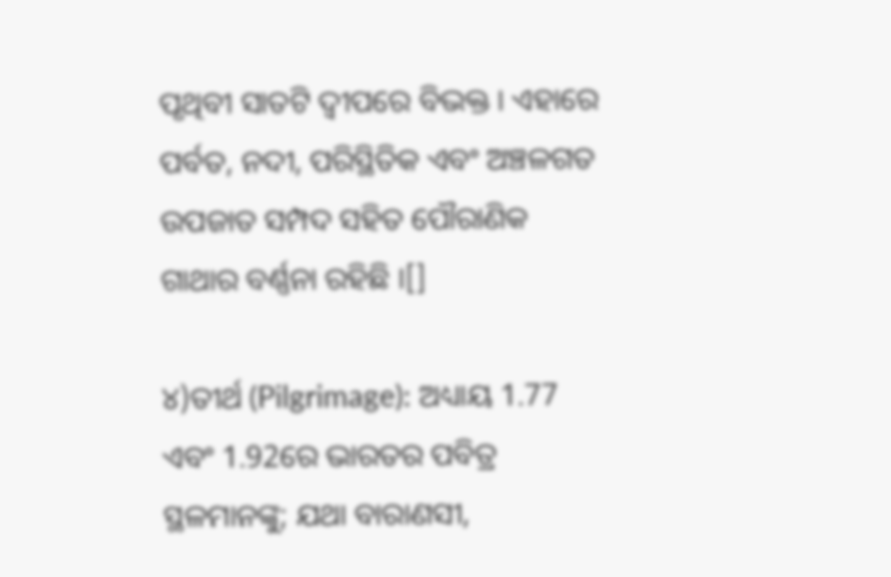ପୃଥିବୀ ସାତଟି ଦ୍ୱୀପରେ ବିଭକ୍ତ । ଏହାରେ ପର୍ବତ, ନଦୀ, ପରିସ୍ଥିତିକ ଏବଂ ଅଞ୍ଚଳଗତ ଉପଜାତ ସମ୍ପଦ ସହିତ ପୌରାଣିକ ଗାଥାର ବର୍ଣ୍ଣନା ରହିଛି ।[]

୪)ତୀର୍ଥ (Pilgrimage): ଅଧ୍ୟାୟ 1.77 ଏବଂ 1.92ରେ ଭାରତର ପବିତ୍ର ସ୍ଥଳମାନଙ୍କୁ; ଯଥା ବାରାଣସୀ,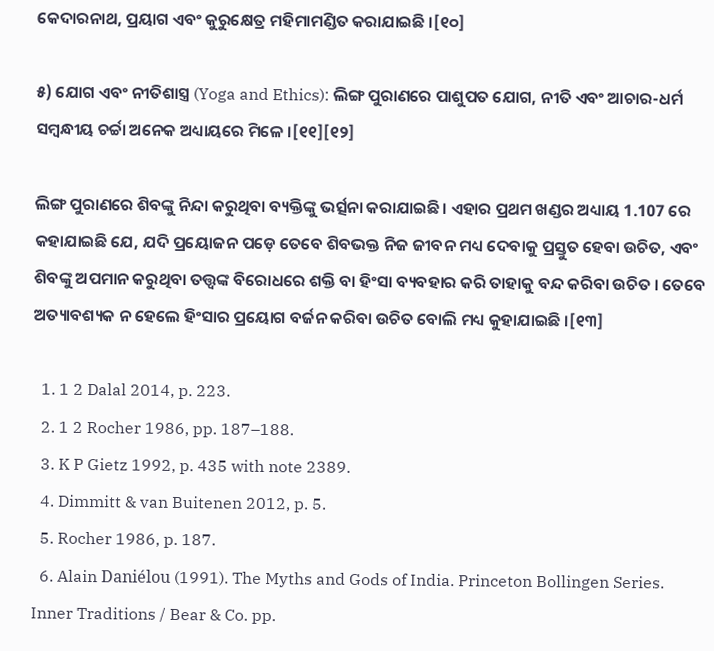କେଦାରନାଥ, ପ୍ରୟାଗ ଏବଂ କୁରୁକ୍ଷେତ୍ର ମହିମାମଣ୍ଡିତ କରାଯାଇଛି ।[୧୦]

୫) ଯୋଗ ଏବଂ ନୀତିଶାସ୍ତ୍ର (Yoga and Ethics): ଲିଙ୍ଗ ପୁରାଣରେ ପାଶୁପତ ଯୋଗ, ନୀତି ଏବଂ ଆଚାର-ଧର୍ମ ସମ୍ବନ୍ଧୀୟ ଚର୍ଚ୍ଚା ଅନେକ ଅଧ୍ୟାୟରେ ମିଳେ ।[୧୧][୧୨]

ଲିଙ୍ଗ ପୁରାଣରେ ଶିବଙ୍କୁ ନିନ୍ଦା କରୁଥିବା ବ୍ୟକ୍ତିଙ୍କୁ ଭର୍ତ୍ସନା କରାଯାଇଛି । ଏହାର ପ୍ରଥମ ଖଣ୍ଡର ଅଧ୍ୟାୟ 1.107 ରେ କହାଯାଇଛି ଯେ, ଯଦି ପ୍ରୟୋଜନ ପଡ଼େ ତେବେ ଶିବଭକ୍ତ ନିଜ ଜୀବନ ମଧ୍ୟ ଦେବାକୁ ପ୍ରସ୍ତୁତ ହେବା ଉଚିତ, ଏବଂ ଶିବଙ୍କୁ ଅପମାନ କରୁଥିବା ତତ୍ତ୍ଵଙ୍କ ବିରୋଧରେ ଶକ୍ତି ବା ହିଂସା ବ୍ୟବହାର କରି ତାହାକୁ ବନ୍ଦ କରିବା ଉଚିତ । ତେବେ ଅତ୍ୟାବଶ୍ୟକ ନ ହେଲେ ହିଂସାର ପ୍ରୟୋଗ ବର୍ଜନ କରିବା ଉଚିତ ବୋଲି ମଧ୍ୟ କୁହାଯାଇଛି ।[୧୩]

  1. 1 2 Dalal 2014, p. 223.
  2. 1 2 Rocher 1986, pp. 187–188.
  3. K P Gietz 1992, p. 435 with note 2389.
  4. Dimmitt & van Buitenen 2012, p. 5.
  5. Rocher 1986, p. 187.
  6. Alain Daniélou (1991). The Myths and Gods of India. Princeton Bollingen Series. Inner Traditions / Bear & Co. pp.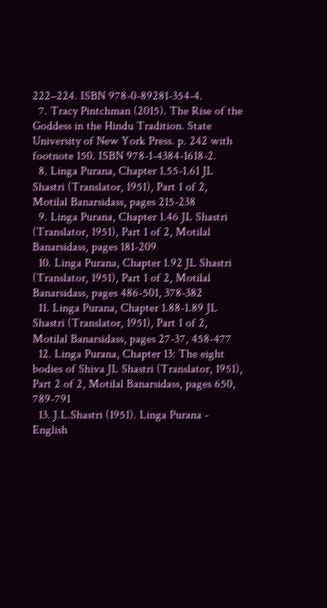222–224. ISBN 978-0-89281-354-4.
  7. Tracy Pintchman (2015). The Rise of the Goddess in the Hindu Tradition. State University of New York Press. p. 242 with footnote 150. ISBN 978-1-4384-1618-2.
  8. Linga Purana, Chapter 1.55-1.61 JL Shastri (Translator, 1951), Part 1 of 2, Motilal Banarsidass, pages 215-238
  9. Linga Purana, Chapter 1.46 JL Shastri (Translator, 1951), Part 1 of 2, Motilal Banarsidass, pages 181-209
  10. Linga Purana, Chapter 1.92 JL Shastri (Translator, 1951), Part 1 of 2, Motilal Banarsidass, pages 486-501, 378-382
  11. Linga Purana, Chapter 1.88-1.89 JL Shastri (Translator, 1951), Part 1 of 2, Motilal Banarsidass, pages 27-37, 458-477
  12. Linga Purana, Chapter 13: The eight bodies of Shiva JL Shastri (Translator, 1951), Part 2 of 2, Motilal Banarsidass, pages 650, 789-791
  13. J.L.Shastri (1951). Linga Purana - English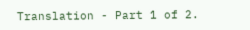Translation - Part 1 of 2.